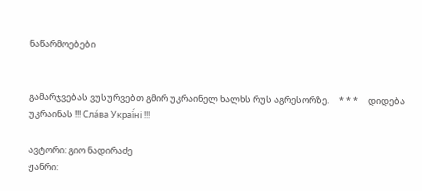ნაწარმოებები


გამარჯვებას ვუსურვებთ გმირ უკრაინელ ხალხს რუს აგრესორზე.     * * *     დიდება უკრაინას !!! Сла́ва Украї́ні !!!

ავტორი: გიო ნადირაძე
ჟანრი: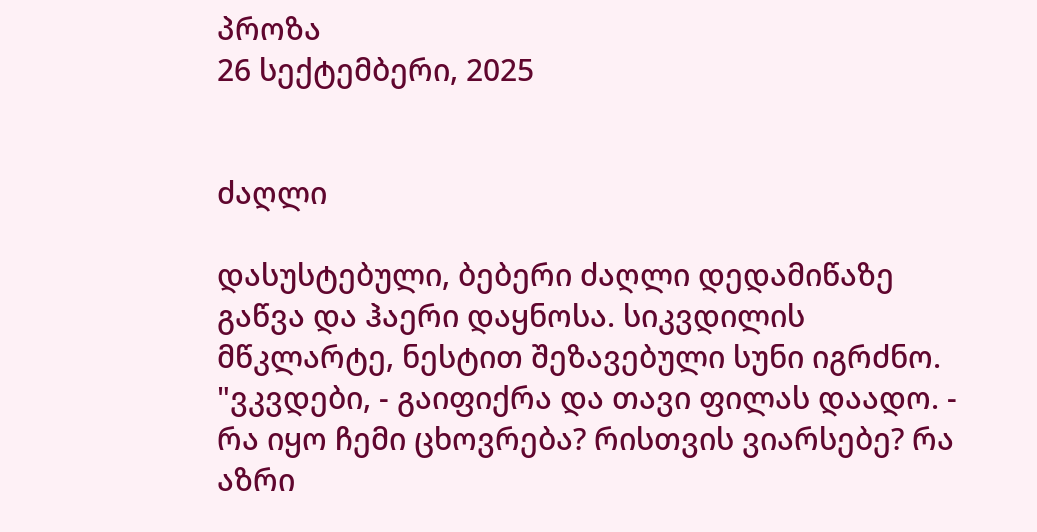პროზა
26 სექტემბერი, 2025


ძაღლი

დასუსტებული, ბებერი ძაღლი დედამიწაზე გაწვა და ჰაერი დაყნოსა. სიკვდილის მწკლარტე, ნესტით შეზავებული სუნი იგრძნო.
"ვკვდები, - გაიფიქრა და თავი ფილას დაადო. - რა იყო ჩემი ცხოვრება? რისთვის ვიარსებე? რა აზრი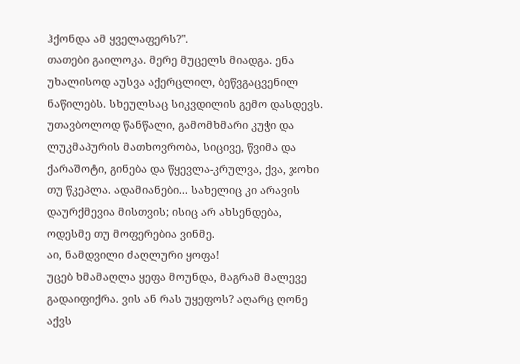ჰქონდა ამ ყველაფერს?".
თათები გაილოკა. მერე მუცელს მიადგა. ენა უხალისოდ აუსვა აქერცლილ, ბეწვგაცვენილ ნაწილებს. სხეულსაც სიკვდილის გემო დასდევს.
უთავბოლოდ წანწალი, გამომხმარი კუჭი და ლუკმაპურის მათხოვრობა, სიცივე, წვიმა და ქარაშოტი, გინება და წყევლა-კრულვა, ქვა, ჯოხი თუ წკეპლა. ადამიანები... სახელიც კი არავის დაურქმევია მისთვის; ისიც არ ახსენდება, ოდესმე თუ მოფერებია ვინმე.
აი, ნამდვილი ძაღლური ყოფა!
უცებ ხმამაღლა ყეფა მოუნდა, მაგრამ მალევე გადაიფიქრა. ვის ან რას უყეფოს? აღარც ღონე აქვს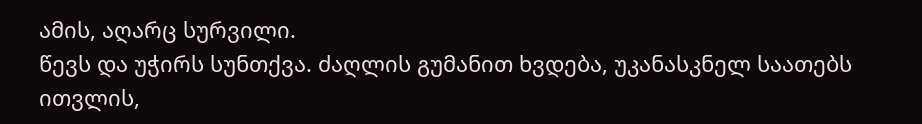ამის, აღარც სურვილი.
წევს და უჭირს სუნთქვა. ძაღლის გუმანით ხვდება, უკანასკნელ საათებს ითვლის,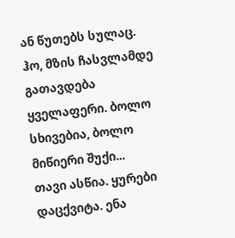ან წუთებს სულაც. ჰო, მზის ჩასვლამდე გათავდება ყველაფერი. ბოლო სხივებია, ბოლო მიწიერი შუქი...
თავი ასწია. ყურები დაცქვიტა. ენა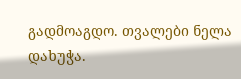გადმოაგდო. თვალები ნელა დახუჭა.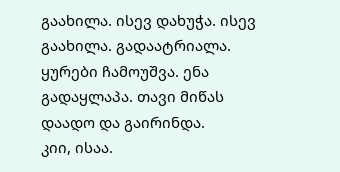გაახილა. ისევ დახუჭა. ისევ გაახილა. გადაატრიალა. ყურები ჩამოუშვა. ენა გადაყლაპა. თავი მიწას დაადო და გაირინდა.
კიი, ისაა.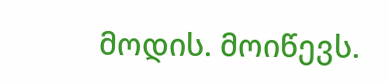მოდის. მოიწევს.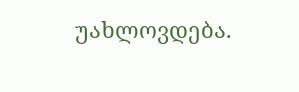უახლოვდება.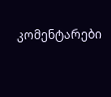კომენტარები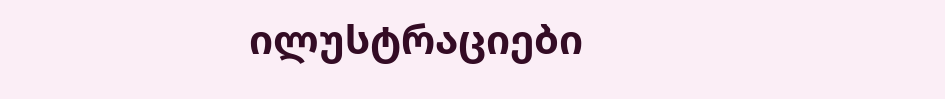ილუსტრაციები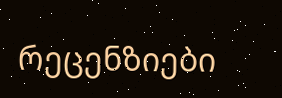რეცენზიები